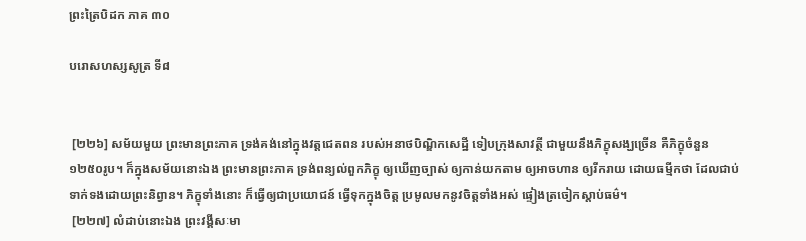ព្រះត្រៃបិដក ភាគ ៣០

បរោសហស្សសូត្រ ទី៨


 [២២៦] សម័យមួយ ព្រះមានព្រះភាគ ទ្រង់គង់នៅក្នុងវត្តជេតពន របស់អនាថបិណ្ឌិកសេដ្ឋី ទៀបក្រុងសាវត្ថី ជាមួយនឹងភិក្ខុសង្ឃច្រើន គឺភិក្ខុចំនួន១២៥០រូប។ ក៏ក្នុងសម័យនោះឯង ព្រះមានព្រះភាគ ទ្រង់ពន្យល់ពួកភិក្ខុ ឲ្យឃើញច្បាស់ ឲ្យកាន់យកតាម ឲ្យអាចហាន ឲ្យរីករាយ ដោយធម្មីកថា ដែលជាប់ទាក់ទងដោយព្រះនិព្វាន។ ភិក្ខុទាំងនោះ ក៏ធ្វើឲ្យជាប្រយោជន៍ ធ្វើទុកក្នុងចិត្ត ប្រមូលមកនូវចិត្តទាំងអស់ ផ្ទៀងត្រចៀកស្តាប់ធម៌។
 [២២៧] លំដាប់នោះឯង ព្រះវង្គីសៈមា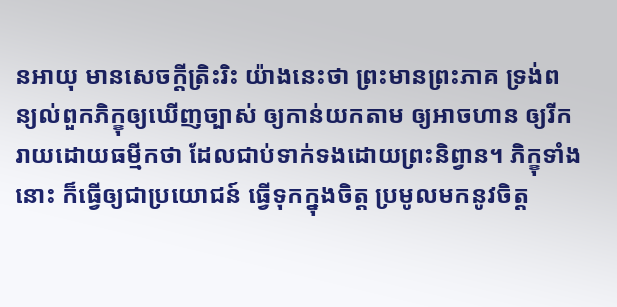នអាយុ មានសេចក្តីត្រិះរិះ យ៉ាងនេះថា ព្រះមានព្រះភាគ ទ្រង់ពន្យល់ពួកភិក្ខុឲ្យឃើញច្បាស់ ឲ្យកាន់យកតាម ឲ្យអាចហាន ឲ្យរីករាយដោយធម្មីកថា ដែលជាប់ទាក់ទងដោយព្រះនិព្វាន។ ភិក្ខុទាំងនោះ ក៏ធ្វើឲ្យជាប្រយោជន៍ ធ្វើទុកក្នុងចិត្ត ប្រមូលមកនូវចិត្ត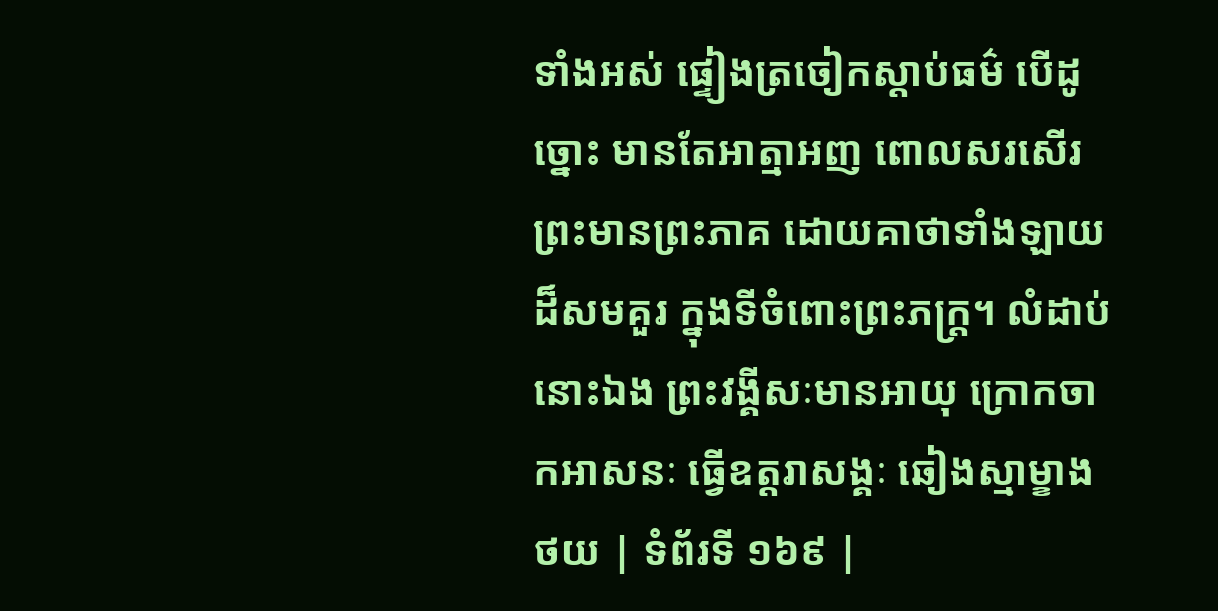ទាំងអស់ ផ្ទៀងត្រចៀកស្តាប់ធម៌ បើដូច្នោះ មានតែអាត្មាអញ ពោលសរសើរព្រះមានព្រះភាគ ដោយគាថាទាំងឡាយ ដ៏សមគួរ ក្នុងទីចំពោះព្រះភក្ត្រ។ លំដាប់នោះឯង ព្រះវង្គីសៈមានអាយុ ក្រោកចាកអាសនៈ ធ្វើឧត្តរាសង្គៈ ឆៀងស្មាម្ខាង
ថយ | ទំព័រទី ១៦៩ |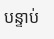បន្ទាប់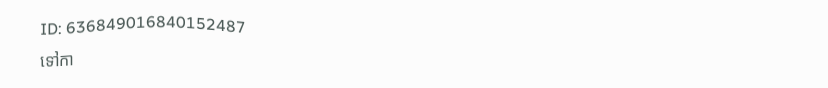ID: 636849016840152487
ទៅកា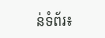ន់ទំព័រ៖